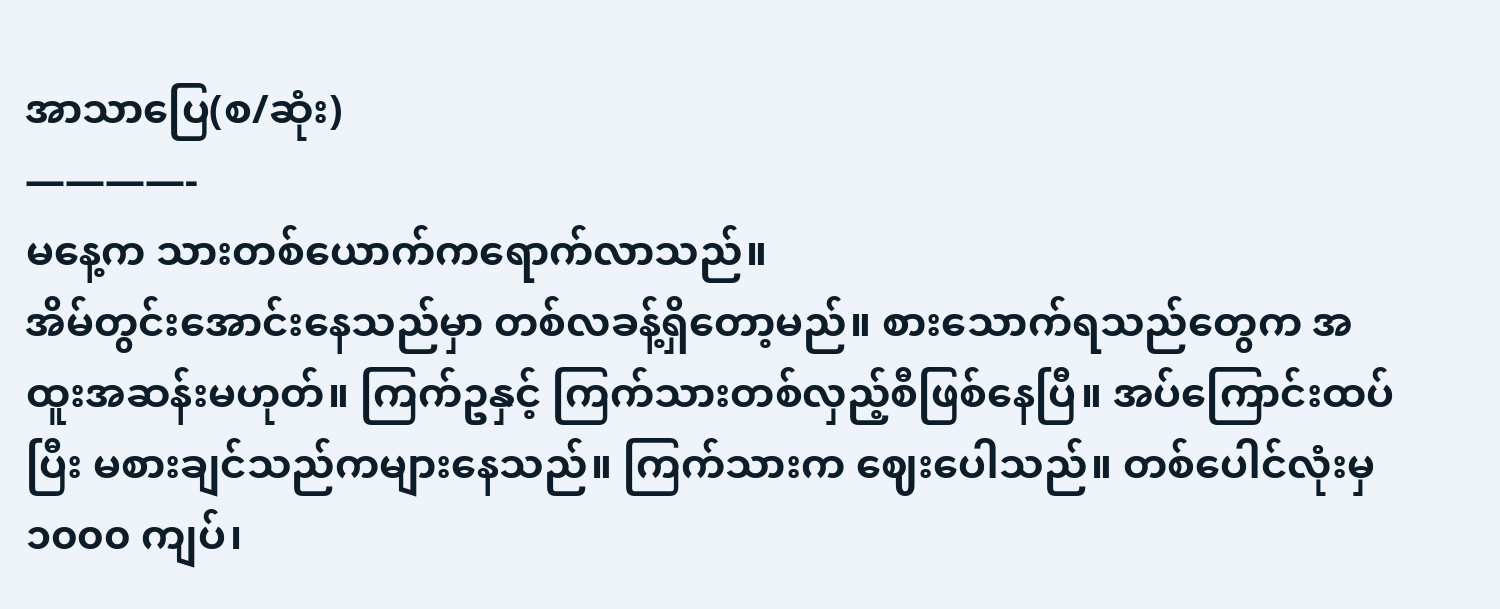အာသာပြေ(စ/ဆုံး)
————-
မနေ့က သားတစ်ယောက်ကရောက်လာသည်။
အိမ်တွင်းအောင်းနေသည်မှာ တစ်လခန့်ရှိတော့မည်။ စားသောက်ရသည်တွေက အထူးအဆန်းမဟုတ်။ ကြက်ဥနှင့် ကြက်သားတစ်လှည့်စီဖြစ်နေပြီ။ အပ်ကြောင်းထပ်ပြီး မစားချင်သည်ကများနေသည်။ ကြက်သားက ဈေးပေါသည်။ တစ်ပေါင်လုံးမှ ၁၀၀၀ ကျပ်၊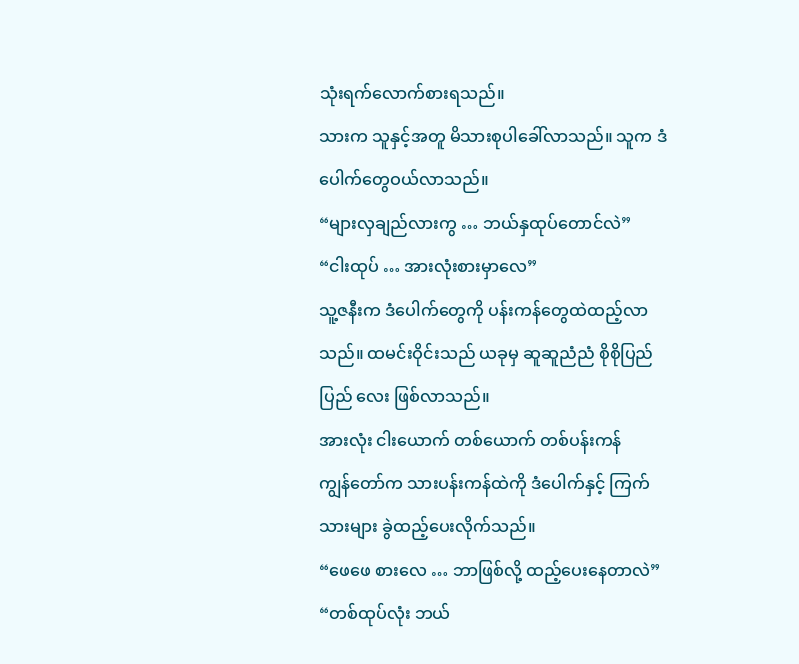သုံးရက်လောက်စားရသည်။
သားက သူနှင့်အတူ မိသားစုပါခေါ်လာသည်။ သူက ဒံပေါက်တွေဝယ်လာသည်။
“များလှချည်လားကွ … ဘယ်နှထုပ်တောင်လဲ”
“ငါးထုပ် … အားလုံးစားမှာလေ”
သူ့ဇနီးက ဒံပေါက်တွေကို ပန်းကန်တွေထဲထည့်လာသည်။ ထမင်းဝိုင်းသည် ယခုမှ ဆူဆူညံညံ စိုစိုပြည်ပြည် လေး ဖြစ်လာသည်။
အားလုံး ငါးယောက် တစ်ယောက် တစ်ပန်းကန်
ကျွန်တော်က သားပန်းကန်ထဲကို ဒံပေါက်နှင့် ကြက်သားများ ခွဲထည့်ပေးလိုက်သည်။
“ဖေဖေ စားလေ … ဘာဖြစ်လို့ ထည့်ပေးနေတာလဲ”
“တစ်ထုပ်လုံး ဘယ်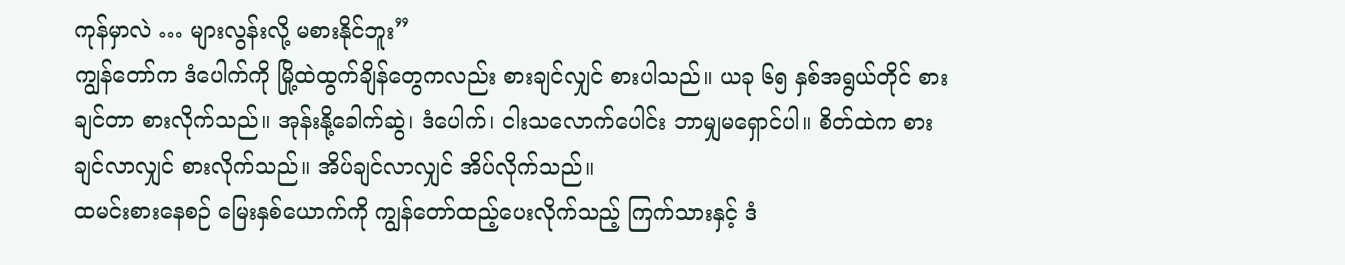ကုန်မှာလဲ … များလွန်းလို့ မစားနိုင်ဘူး”
ကျွန်တော်က ဒံပေါက်ကို မြို့ထဲထွက်ချိန်တွေကလည်း စားချင်လျှင် စားပါသည်။ ယခု ၆၅ နှစ်အရွယ်တိုင် စားချင်တာ စားလိုက်သည်။ အုန်းနို့ခေါက်ဆွဲ၊ ဒံပေါက်၊ ငါးသလောက်ပေါင်း ဘာမျှမရှောင်ပါ။ စိတ်ထဲက စားချင်လာလျှင် စားလိုက်သည်။ အိပ်ချင်လာလျှင် အိပ်လိုက်သည်။
ထမင်းစားနေစဉ် မြေးနှစ်ယောက်ကို ကျွန်တော်ထည့်ပေးလိုက်သည့် ကြက်သားနှင့် ဒံ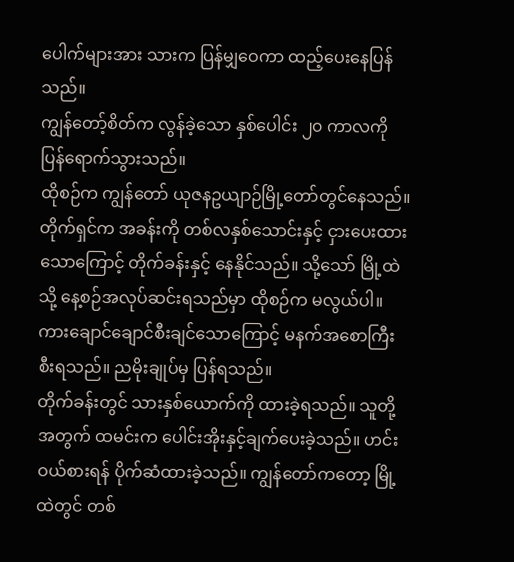ပေါက်များအား သားက ပြန်မျှဝေကာ ထည့်ပေးနေပြန်သည်။
ကျွန်တော့်စိတ်က လွန်ခဲ့သော နှစ်ပေါင်း ၂၀ ကာလကို ပြန်ရောက်သွားသည်။
ထိုစဉ်က ကျွန်တော် ယုဇနဥယျာဉ်မြို့တော်တွင်နေသည်။ တိုက်ရှင်က အခန်းကို တစ်လနှစ်သောင်းနှင့် ငှားပေးထားသောကြောင့် တိုက်ခန်းနှင့် နေနိုင်သည်။ သို့သော် မြို့ထဲသို့ နေ့စဉ်အလုပ်ဆင်းရသည်မှာ ထိုစဉ်က မလွယ်ပါ။ ကားချောင်ချောင်စီးချင်သောကြောင့် မနက်အစောကြီး စီးရသည်။ ညမိုးချုပ်မှ ပြန်ရသည်။
တိုက်ခန်းတွင် သားနှစ်ယောက်ကို ထားခဲ့ရသည်။ သူတို့အတွက် ထမင်းက ပေါင်းအိုးနှင့်ချက်ပေးခဲ့သည်။ ဟင်းဝယ်စားရန် ပိုက်ဆံထားခဲ့သည်။ ကျွန်တော်ကတော့ မြို့ထဲတွင် တစ်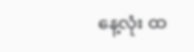နေ့လုံး ထ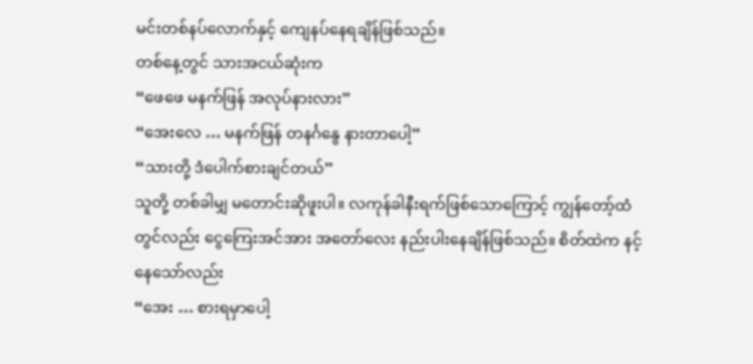မင်းတစ်နပ်လောက်နှင့် ကျေနပ်နေရချိန်ဖြစ်သည်။
တစ်နေ့တွင် သားအငယ်ဆုံးက
“ဖေဖေ မနက်ဖြန် အလုပ်နားလား”
“အေးလေ … မနက်ဖြန် တနင်္ဂနွေ နားတာပေါ့”
“သားတို့ ဒံပေါက်စားချင်တယ်”
သူတို့ တစ်ခါမျှ မတောင်းဆိုဖူးပါ။ လကုန်ခါနီးရက်ဖြစ်သောကြောင့် ကျွန်တော့်ထံတွင်လည်း ငွေကြေးအင်အား အတော်လေး နည်းပါးနေချိန်ဖြစ်သည်။ စိတ်ထဲက နင့်နေသော်လည်း
“အေး … စားရမှာပေါ့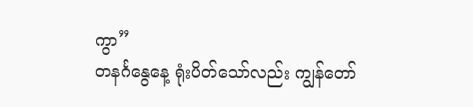ကွာ”
တနင်္ဂနွေနေ့ ရုံးပိတ်သော်လည်း ကျွန်တော်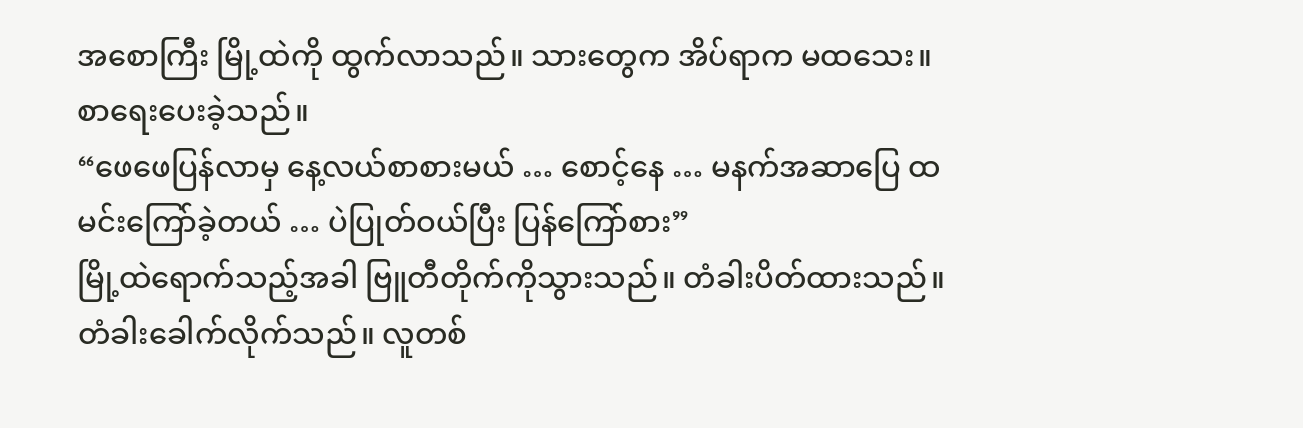အစောကြီး မြို့ထဲကို ထွက်လာသည်။ သားတွေက အိပ်ရာက မထသေး။ စာရေးပေးခဲ့သည်။
“ဖေဖေပြန်လာမှ နေ့လယ်စာစားမယ် … စောင့်နေ … မနက်အဆာပြေ ထမင်းကြော်ခဲ့တယ် … ပဲပြုတ်ဝယ်ပြီး ပြန်ကြော်စား”
မြို့ထဲရောက်သည့်အခါ ဗြူတီတိုက်ကိုသွားသည်။ တံခါးပိတ်ထားသည်။ တံခါးခေါက်လိုက်သည်။ လူတစ်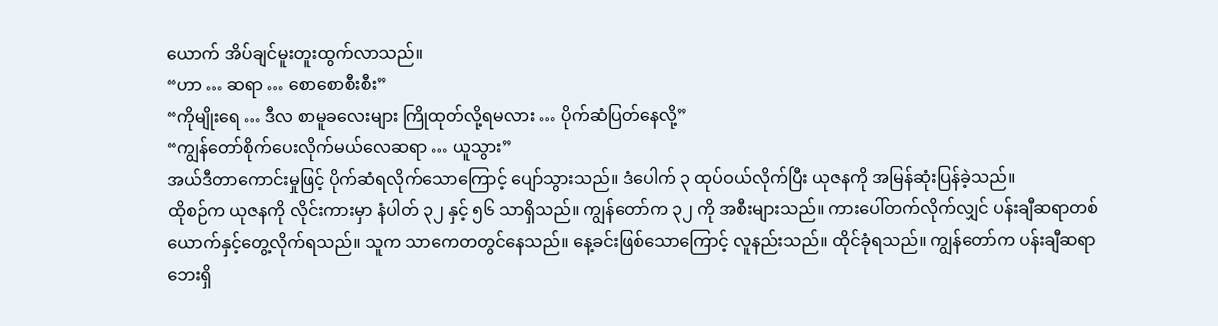ယောက် အိပ်ချင်မူးတူးထွက်လာသည်။
“ဟာ … ဆရာ … စောစောစီးစီး”
“ကိုမျိုးရေ … ဒီလ စာမူခလေးများ ကြိုထုတ်လို့ရမလား … ပိုက်ဆံပြတ်နေလို့”
“ကျွန်တော်စိုက်ပေးလိုက်မယ်လေဆရာ … ယူသွား”
အယ်ဒီတာကောင်းမှုဖြင့် ပိုက်ဆံရလိုက်သောကြောင့် ပျော်သွားသည်။ ဒံပေါက် ၃ ထုပ်ဝယ်လိုက်ပြီး ယုဇနကို အမြန်ဆုံးပြန်ခဲ့သည်။
ထိုစဉ်က ယုဇနကို လိုင်းကားမှာ နံပါတ် ၃၂ နှင့် ၅၆ သာရှိသည်။ ကျွန်တော်က ၃၂ ကို အစီးများသည်။ ကားပေါ်တက်လိုက်လျှင် ပန်းချီဆရာတစ်ယောက်နှင့်တွေ့လိုက်ရသည်။ သူက သာကေတတွင်နေသည်။ နေ့ခင်းဖြစ်သောကြောင့် လူနည်းသည်။ ထိုင်ခုံရသည်။ ကျွန်တော်က ပန်းချီဆရာဘေးရှိ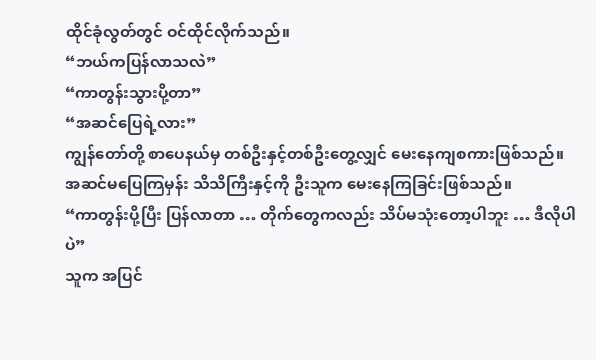ထိုင်ခုံလွတ်တွင် ဝင်ထိုင်လိုက်သည်။
“ဘယ်ကပြန်လာသလဲ”
“ကာတွန်းသွားပို့တာ”
“အဆင်ပြေရဲ့လား”
ကျွန်တော်တို့ စာပေနယ်မှ တစ်ဦးနှင့်တစ်ဦးတွေ့လျှင် မေးနေကျစကားဖြစ်သည်။ အဆင်မပြေကြမှန်း သိသိကြီးနှင့်ကို ဦးသူက မေးနေကြခြင်းဖြစ်သည်။
“ကာတွန်းပို့ပြီး ပြန်လာတာ … တိုက်တွေကလည်း သိပ်မသုံးတော့ပါဘူး … ဒီလိုပါပဲ”
သူက အပြင်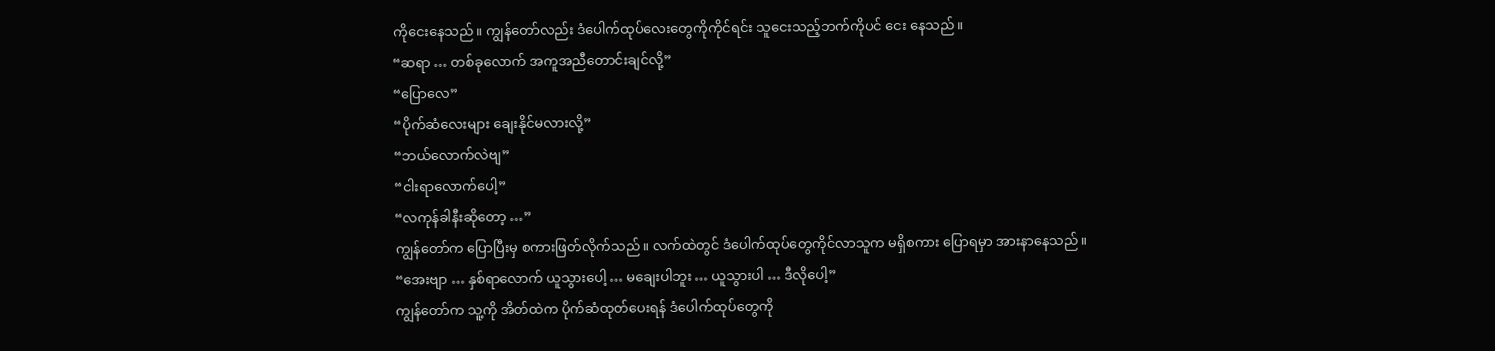ကိုငေးနေသည်။ ကျွန်တော်လည်း ဒံပေါက်ထုပ်လေးတွေကိုကိုင်ရင်း သူငေးသည့်ဘက်ကိုပင် ငေး နေသည်။
“ဆရာ … တစ်ခုလောက် အကူအညီတောင်းချင်လို့”
“ပြောလေ”
“ပိုက်ဆံလေးများ ချေးနိုင်မလားလို့”
“ဘယ်လောက်လဲဗျ”
“ငါးရာလောက်ပေါ့”
“လကုန်ခါနီးဆိုတော့ …”
ကျွန်တော်က ပြောပြီးမှ စကားဖြတ်လိုက်သည်။ လက်ထဲတွင် ဒံပေါက်ထုပ်တွေကိုင်လာသူက မရှိစကား ပြောရမှာ အားနာနေသည်။
“အေးဗျာ … နှစ်ရာလောက် ယူသွားပေါ့ … မချေးပါဘူး … ယူသွားပါ … ဒီလိုပေါ့”
ကျွန်တော်က သူ့ကို အိတ်ထဲက ပိုက်ဆံထုတ်ပေးရန် ဒံပေါက်ထုပ်တွေကို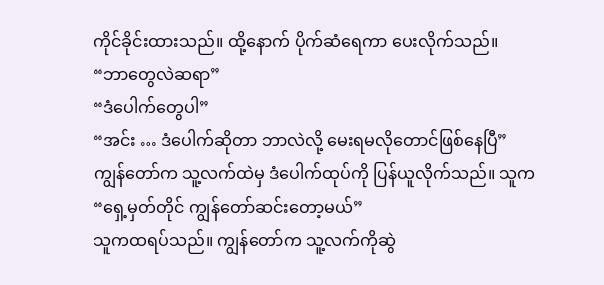ကိုင်ခိုင်းထားသည်။ ထို့နောက် ပိုက်ဆံရေကာ ပေးလိုက်သည်။
“ဘာတွေလဲဆရာ”
“ဒံပေါက်တွေပါ”
“အင်း … ဒံပေါက်ဆိုတာ ဘာလဲလို့ မေးရမလိုတောင်ဖြစ်နေပြီ”
ကျွန်တော်က သူ့လက်ထဲမှ ဒံပေါက်ထုပ်ကို ပြန်ယူလိုက်သည်။ သူက
“ရှေ့မှတ်တိုင် ကျွန်တော်ဆင်းတော့မယ်”
သူကထရပ်သည်။ ကျွန်တော်က သူ့လက်ကိုဆွဲ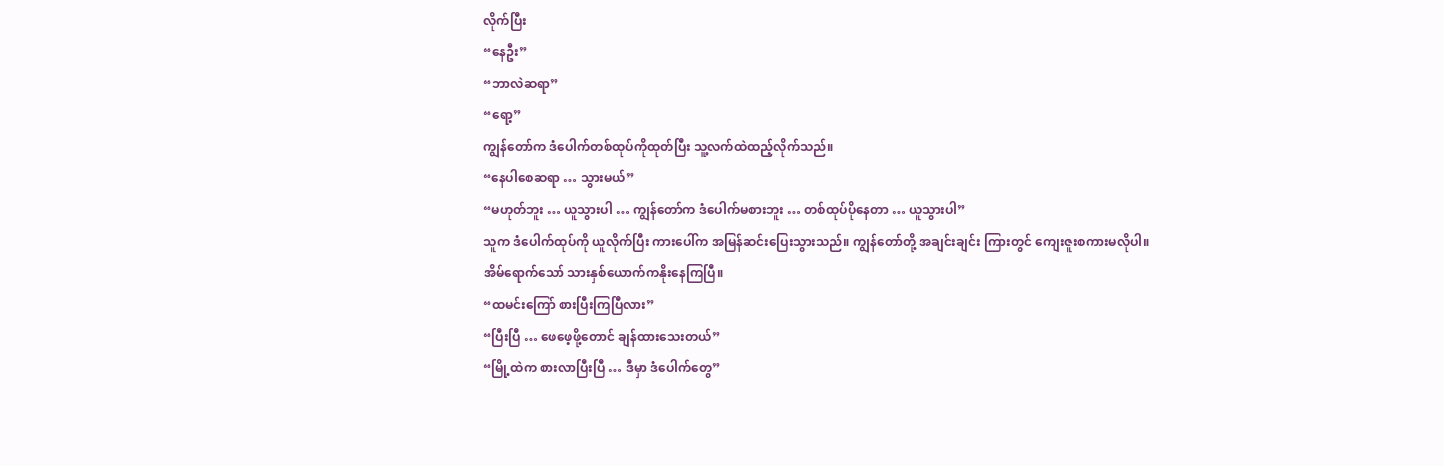လိုက်ပြီး
“နေဦး”
“ဘာလဲဆရာ”
“ရော့”
ကျွန်တော်က ဒံပေါက်တစ်ထုပ်ကိုထုတ်ပြီး သူ့လက်ထဲထည့်လိုက်သည်။
“နေပါစေဆရာ … သွားမယ်”
“မဟုတ်ဘူး … ယူသွားပါ … ကျွန်တော်က ဒံပေါက်မစားဘူး … တစ်ထုပ်ပိုနေတာ … ယူသွားပါ”
သူက ဒံပေါက်ထုပ်ကို ယူလိုက်ပြီး ကားပေါ်က အမြန်ဆင်းပြေးသွားသည်။ ကျွန်တော်တို့ အချင်းချင်း ကြားတွင် ကျေးဇူးစကားမလိုပါ။
အိမ်ရောက်သော် သားနှစ်ယောက်ကနိုးနေကြပြီ။
“ထမင်းကြော် စားပြီးကြပြီလား”
“ပြီးပြီ … ဖေဖေ့ဖို့တောင် ချန်ထားသေးတယ်”
“မြို့ထဲက စားလာပြီးပြီ … ဒီမှာ ဒံပေါက်တွေ”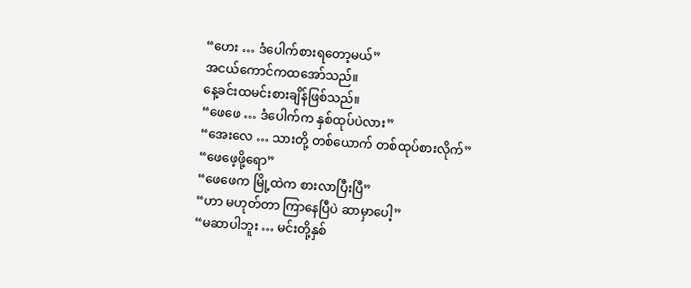“ဟေး … ဒံပေါက်စားရတော့မယ်”
အငယ်ကောင်ကထအော်သည်။
နေ့ခင်းထမင်းစားချိန်ဖြစ်သည်။
“ဖေဖေ … ဒံပေါက်က နှစ်ထုပ်ပဲလား”
“အေးလေ … သားတို့ တစ်ယောက် တစ်ထုပ်စားလိုက်”
“ဖေဖေ့ဖို့ရော”
“ဖေဖေက မြို့ထဲက စားလာပြီးပြီ”
“ဟာ မဟုတ်တာ ကြာနေပြီပဲ ဆာမှာပေါ့”
“မဆာပါဘူး … မင်းတို့နှစ်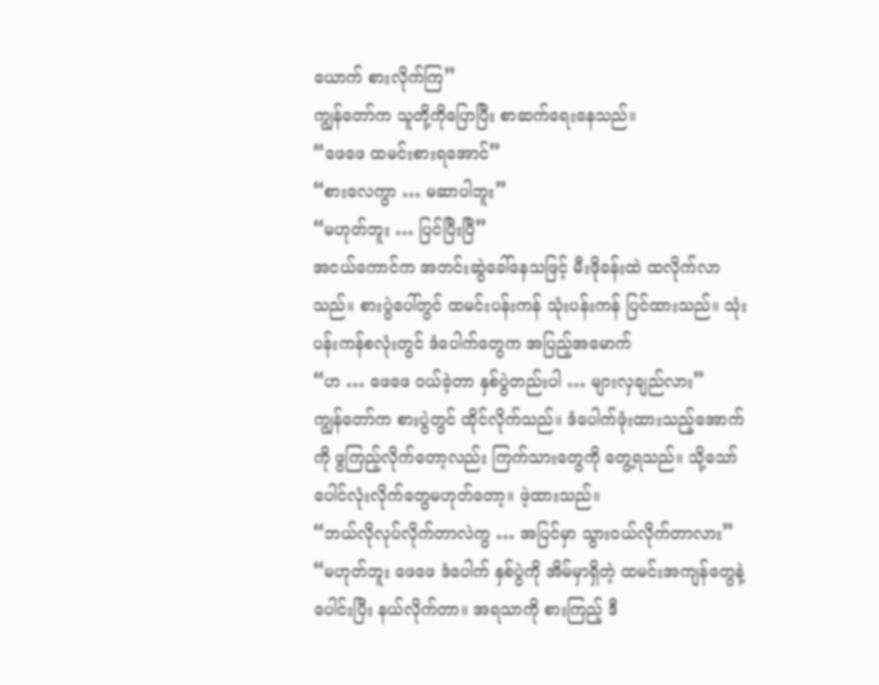ယောက် စားလိုက်ကြ”
ကျွန်တော်က သူတို့ကိုပြောပြီး စာဆက်ရေးနေသည်။
“ဖေဖေ ထမင်းစားရအောင်”
“စားလေကွာ … မဆာပါဘူး”
“မဟုတ်ဘူး … ပြင်ပြီးပြီ”
အငယ်ကောင်က အတင်းဆွဲခေါ်နေသဖြင့် မီးဖိုခန်းထဲ ထလိုက်လာသည်။ စားပွဲပေါ်တွင် ထမင်းပန်းကန် သုံးပန်းကန် ပြင်ထားသည်။ သုံးပန်းကန်စလုံးတွင် ဒံပေါက်တွေက အပြည့်အမောက်
“ဟ … ဖေဖေ ဝယ်ခဲ့တာ နှစ်ပွဲတည်းပါ … များလှချည်လား”
ကျွန်တော်က စားပွဲတွင် ထိုင်လိုက်သည်။ ဒံပေါက်ဖုံးထားသည့်အောက်ကို ဖွကြည့်လိုက်တော့လည်း ကြက်သားတွေကို တွေ့ရသည်။ သို့သော် ပေါင်လုံးလိုက်တွေမဟုတ်တော့။ ဖဲ့ထားသည်။
“ဘယ်လိုလုပ်လိုက်တာလဲကွ … အပြင်မှာ သွားဝယ်လိုက်တာလား”
“မဟုတ်ဘူး ဖေဖေ ဒံပေါက် နှစ်ပွဲကို အိမ်မှာရှိတဲ့ ထမင်းအကျန်တွေနဲ့ပေါင်းပြီး နယ်လိုက်တာ။ အရသာကို စားကြည့် ဒီ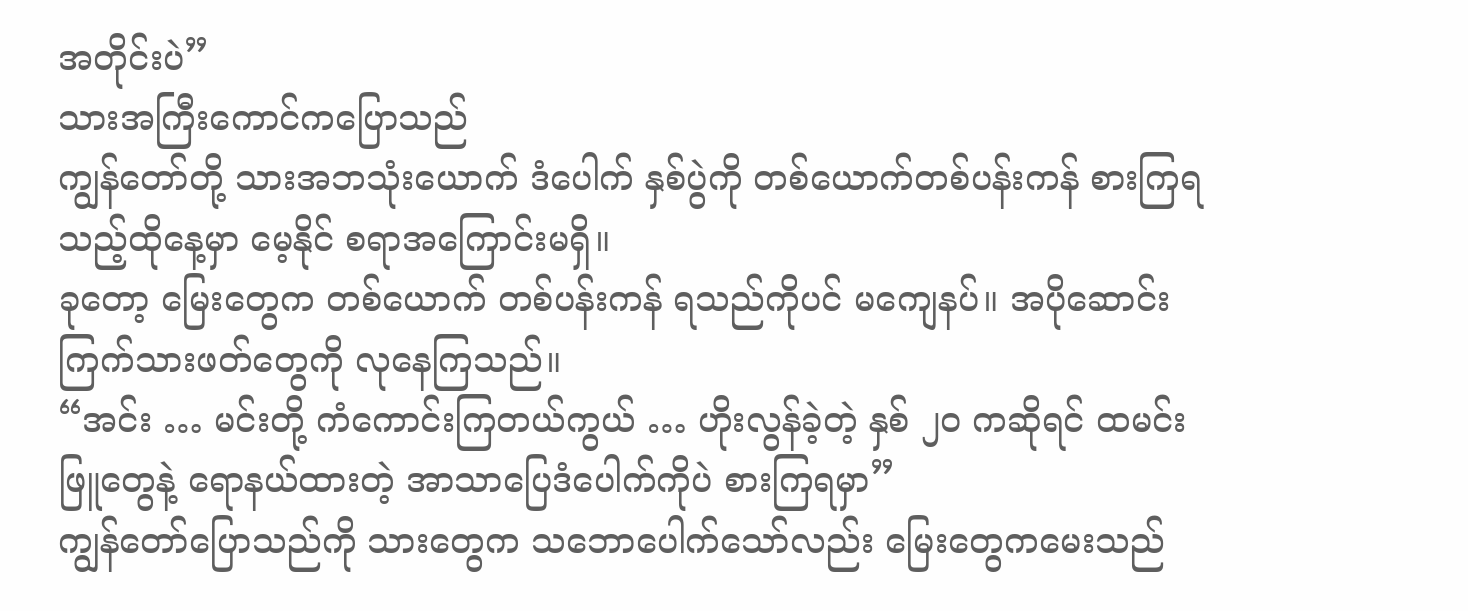အတိုင်းပဲ”
သားအကြီးကောင်ကပြောသည်
ကျွန်တော်တို့ သားအဘသုံးယောက် ဒံပေါက် နှစ်ပွဲကို တစ်ယောက်တစ်ပန်းကန် စားကြရသည့်ထိုနေ့မှာ မေ့နိုင် စရာအကြောင်းမရှိ။
ခုတော့ မြေးတွေက တစ်ယောက် တစ်ပန်းကန် ရသည်ကိုပင် မကျေနပ်။ အပိုဆောင်း ကြက်သားဖတ်တွေကို လုနေကြသည်။
“အင်း … မင်းတို့ ကံကောင်းကြတယ်ကွယ် … ဟိုးလွန်ခဲ့တဲ့ နှစ် ၂၀ ကဆိုရင် ထမင်းဖြူတွေနဲ့ ရောနယ်ထားတဲ့ အာသာပြေဒံပေါက်ကိုပဲ စားကြရမှာ”
ကျွန်တော်ပြောသည်ကို သားတွေက သဘောပေါက်သော်လည်း မြေးတွေကမေးသည်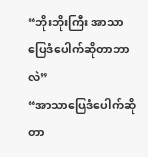“ဘိုးဘိုးကြီး အာသာပြေဒံပေါက်ဆိုတာဘာလဲ”
“အာသာပြေဒံပေါက်ဆိုတာ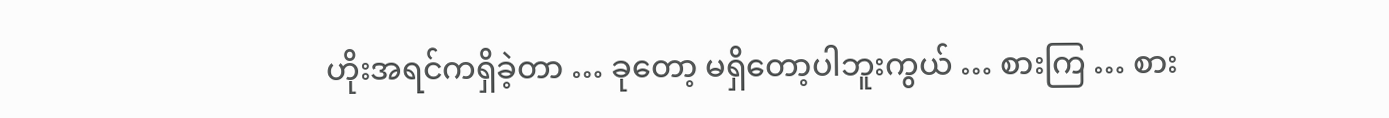ဟိုးအရင်ကရှိခဲ့တာ … ခုတော့ မရှိတော့ပါဘူးကွယ် … စားကြ … စား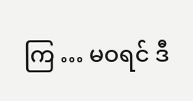ကြ … မဝရင် ဒီ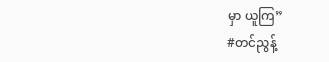မှာ ယူကြ”
#တင်ညွန့်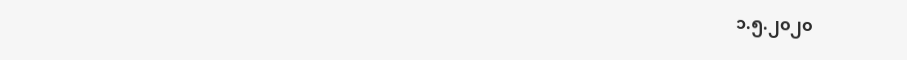၁.၅.၂၀၂၀